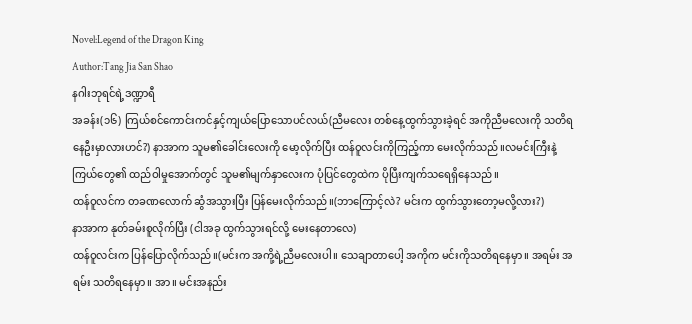Novel:Legend of the Dragon King
Author:Tang Jia San Shao
နဂါးဘုရင်ရဲ့ဒဏ္ဍာရီ
အခန်း(၁၆) ကြယ်စင်ကောင်းကင်နှင့်ကျယ်ပြောသောပင်လယ်(ညီမလေး တစ်နေ့ထွက်သွားခဲ့ရင် အကိုညီမလေးကို သတိရနေဦးမှာလားဟင်?) နာအာက သူမ၏ခေါင်းလေးကို မော့လိုက်ပြီး ထန်ဝူလင်းကိုကြည့်ကာ မေးလိုက်သည်။လမင်းကြီးနဲ့ ကြယ်တွေ၏ ထည်ဝါမှုအောက်တွင် သူမ၏မျက်နှာလေးက ပုံပြင်တွေထဲက ပိုပြီးကျက်သရေရှိနေသည်။
ထန်ဝူလင်က တခဏလောက် ဆွံအသွားပြီး ပြန်မေးလိုက်သည်။(ဘာကြောင့်လဲ? မင်းက ထွက်သွားတော့မလို့လား?)
နာအာက နုတ်ခမ်းစူလိုက်ပြီး (ငါအခု ထွက်သွားရင်လို့ မေးနေတာလေ)
ထန်ဝူလင်းက ပြန်ပြောလိုက်သည်။(မင်းက အကို့ရဲ့ညီမလေးပါ။ သေချာတာပေါ့ အကိုက မင်းကိုသတိရနေမှာ။ အရမ်း အရမ်း သတိရနေမှာ။ အာ။ မင်းအနည်း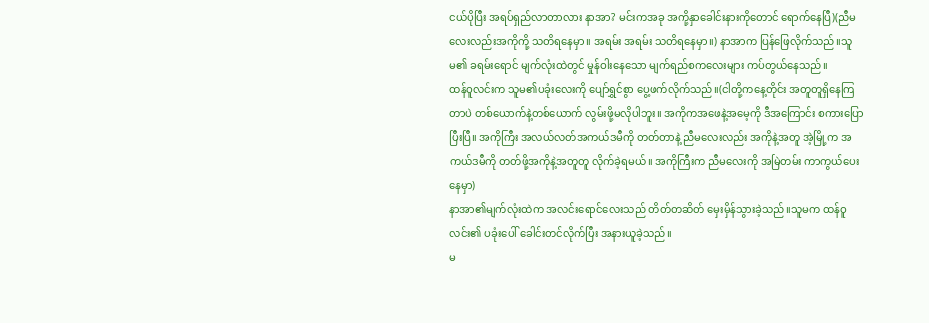ငယ်ပိုပြီး အရပ်ရှည်လာတာလား နာအာ? မင်းကအခု အကို့နှာခေါင်းနားကိုတောင် ရောက်နေပြီ)(ညီမလေးလည်းအကိုကို့ သတိရနေမှာ။ အရမ်း အရမ်း သတိရနေမှာ။) နာအာက ပြန်ဖြေလိုက်သည်။သူမ၏ ခရမ်းရောင် မျက်လုံးထဲတွင် မှုန်ဝါးနေသော မျက်ရည်စကလေးများ ကပ်တွယ်နေသည်။
ထန်ဝူလင်းက သူမ၏ပခုံးလေးကို ပျော်ရွှင်စွာ ပွေ့ဖက်လိုက်သည်။(ငါတို့ကနေ့တိုင်း အတူတူရှိနေကြတာပဲ တစ်ယောက်နဲ့တစ်ယောက် လွမ်းဖို့မလိုပါဘူး။ အကိုကအဖေနဲ့အမေ့ကို ဒီအကြောင်း စကားပြောပြီးပြီ။ အကိုကြီး အလယ်လတ်အကယ်ဒမီကို တတ်တာနဲ့ ညီမလေးလည်း အကိုနဲ့အတူ အဲ့မြို့က အကယ်ဒမီကို တတ်ဖို့အကိုနဲ့အတူတူ လိုက်ခဲ့ရမယ်။ အကိုကြီးက ညီမလေးကို အမြဲတမ်း ကာကွယ်ပေးနေမှာ)
နာအာ၏မျက်လုံးထဲက အလင်းရောင်လေးသည် တိတ်တဆိတ် မှေးမှိန်သွားခဲ့သည်။သူမက ထန်ဝူလင်း၏ ပခုံးပေါ် ခေါင်းတင်လိုက်ပြီး အနားယူခဲ့သည်။
မ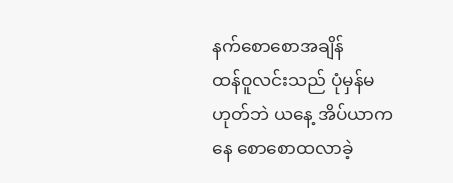နက်စောစောအချိန်
ထန်ဝူလင်းသည် ပုံမှန်မဟုတ်ဘဲ ယနေ့ အိပ်ယာကနေ စောစောထလာခဲ့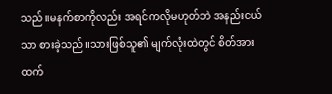သည်။မနက်စာကိုလည်း အရင်ကလိုမဟုတ်ဘဲ အနည်းငယ်သာ စားခဲ့သည်။သားဖြစ်သူ၏ မျက်လုံးထဲတွင် စိတ်အားထက်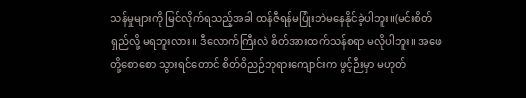သန်မှုများကို မြင်လိုက်ရသည့်အခါ ထန်ဇီရန်မပြုံးဘဲမနေနိုင်ခဲ့ပါဘူး။(မင်းစိတ်ရှည်လို့ မရဘူးလား။ ဒီလောက်ကြီးလဲ စိတ်အားထက်သန်စရာ မလိုပါဘူး။ အဖေတို့စောစော သွားရင်တောင် စိတ်ဝိညဉ်ဘုရားကျောင်းက ဖွင့်ဉီးမှာ မဟုတ်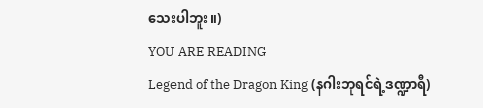သေးပါဘူး။)
YOU ARE READING
Legend of the Dragon King (နဂါးဘုရင်ရဲ့ဒဏ္ဍာရီ)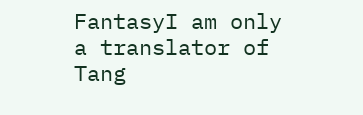FantasyI am only a translator of Tang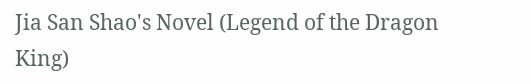Jia San Shao's Novel (Legend of the Dragon King)